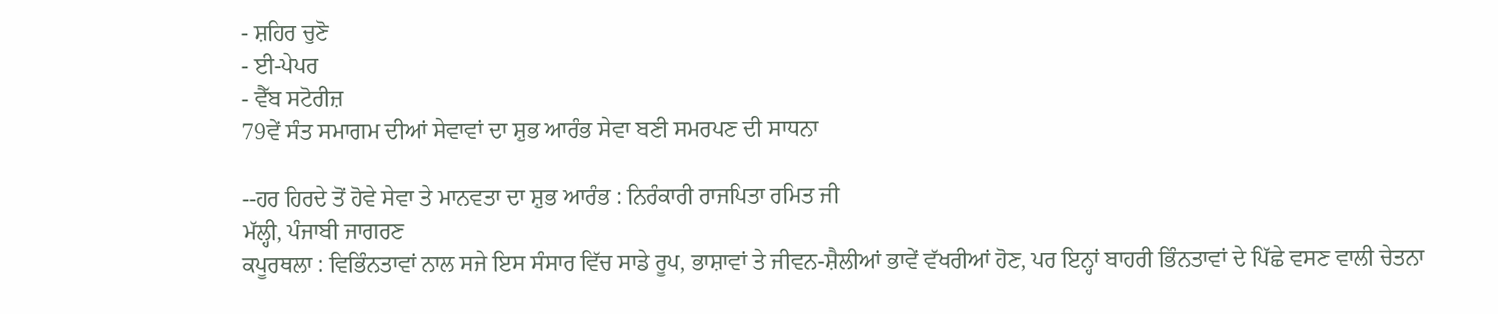- ਸ਼ਹਿਰ ਚੁਣੋ
- ਈ-ਪੇਪਰ
- ਵੈੱਬ ਸਟੋਰੀਜ਼
79ਵੇਂ ਸੰਤ ਸਮਾਗਮ ਦੀਆਂ ਸੇਵਾਵਾਂ ਦਾ ਸ਼ੁਭ ਆਰੰਭ ਸੇਵਾ ਬਣੀ ਸਮਰਪਣ ਦੀ ਸਾਧਨਾ

--ਹਰ ਹਿਰਦੇ ਤੋਂ ਹੋਵੇ ਸੇਵਾ ਤੇ ਮਾਨਵਤਾ ਦਾ ਸ਼ੁਭ ਆਰੰਭ : ਨਿਰੰਕਾਰੀ ਰਾਜਪਿਤਾ ਰਮਿਤ ਜੀ
ਮੱਲ੍ਹੀ, ਪੰਜਾਬੀ ਜਾਗਰਣ
ਕਪੂਰਥਲਾ : ਵਿਭਿੰਨਤਾਵਾਂ ਨਾਲ ਸਜੇ ਇਸ ਸੰਸਾਰ ਵਿੱਚ ਸਾਡੇ ਰੂਪ, ਭਾਸ਼ਾਵਾਂ ਤੇ ਜੀਵਨ-ਸ਼ੈਲੀਆਂ ਭਾਵੇਂ ਵੱਖਰੀਆਂ ਹੋਣ, ਪਰ ਇਨ੍ਹਾਂ ਬਾਹਰੀ ਭਿੰਨਤਾਵਾਂ ਦੇ ਪਿੱਛੇ ਵਸਣ ਵਾਲੀ ਚੇਤਨਾ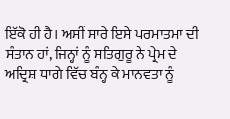ਇੱਕੋ ਹੀ ਹੈ। ਅਸੀਂ ਸਾਰੇ ਇਸੇ ਪਰਮਾਤਮਾ ਦੀ ਸੰਤਾਨ ਹਾਂ, ਜਿਨ੍ਹਾਂ ਨੂੰ ਸਤਿਗੁਰੂ ਨੇ ਪ੍ਰੇਮ ਦੇ ਅਦ੍ਰਿਸ਼ ਧਾਗੇ ਵਿੱਚ ਬੰਨ੍ਹ ਕੇ ਮਾਨਵਤਾ ਨੂੰ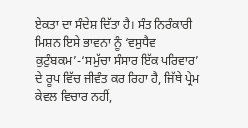ਏਕਤਾ ਦਾ ਸੰਦੇਸ਼ ਦਿੱਤਾ ਹੈ। ਸੰਤ ਨਿਰੰਕਾਰੀ ਮਿਸ਼ਨ ਇਸੇ ਭਾਵਨਾ ਨੂੰ ‘ਵਸੁਧੈਵ ਕੁਟੁੰਬਕਮ’-‘ਸਮੁੱਚਾ ਸੰਸਾਰ ਇੱਕ ਪਰਿਵਾਰ’ ਦੇ ਰੂਪ ਵਿੱਚ ਜੀਵੰਤ ਕਰ ਰਿਹਾ ਹੈ, ਜਿੱਥੇ ਪ੍ਰੇਮ ਕੇਵਲ ਵਿਚਾਰ ਨਹੀਂ,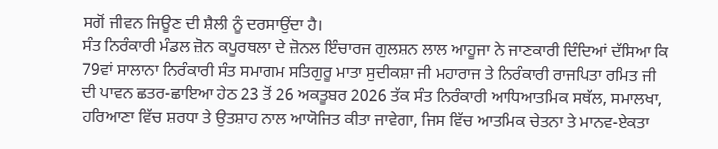ਸਗੋਂ ਜੀਵਨ ਜਿਊਣ ਦੀ ਸ਼ੈਲੀ ਨੂੰ ਦਰਸਾਉਂਦਾ ਹੈ।
ਸੰਤ ਨਿਰੰਕਾਰੀ ਮੰਡਲ ਜ਼ੋਨ ਕਪੂਰਥਲਾ ਦੇ ਜ਼ੋਨਲ ਇੰਚਾਰਜ ਗੁਲਸ਼ਨ ਲਾਲ ਆਹੂਜਾ ਨੇ ਜਾਣਕਾਰੀ ਦਿੰਦਿਆਂ ਦੱਸਿਆ ਕਿ 79ਵਾਂ ਸਾਲਾਨਾ ਨਿਰੰਕਾਰੀ ਸੰਤ ਸਮਾਗਮ ਸਤਿਗੁਰੂ ਮਾਤਾ ਸੁਦੀਕਸ਼ਾ ਜੀ ਮਹਾਰਾਜ ਤੇ ਨਿਰੰਕਾਰੀ ਰਾਜਪਿਤਾ ਰਮਿਤ ਜੀ ਦੀ ਪਾਵਨ ਛਤਰ-ਛਾਇਆ ਹੇਠ 23 ਤੋਂ 26 ਅਕਤੂਬਰ 2026 ਤੱਕ ਸੰਤ ਨਿਰੰਕਾਰੀ ਆਧਿਆਤਮਿਕ ਸਥੱਲ, ਸਮਾਲਖਾ, ਹਰਿਆਣਾ ਵਿੱਚ ਸ਼ਰਧਾ ਤੇ ਉਤਸ਼ਾਹ ਨਾਲ ਆਯੋਜਿਤ ਕੀਤਾ ਜਾਵੇਗਾ, ਜਿਸ ਵਿੱਚ ਆਤਮਿਕ ਚੇਤਨਾ ਤੇ ਮਾਨਵ-ਏਕਤਾ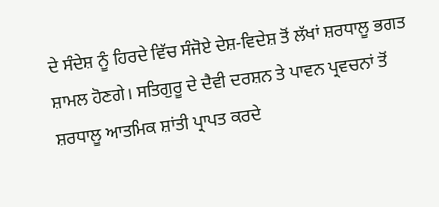ਦੇ ਸੰਦੇਸ਼ ਨੂੰ ਹਿਰਦੇ ਵਿੱਚ ਸੰਜੋਏ ਦੇਸ਼-ਵਿਦੇਸ਼ ਤੋਂ ਲੱਖਾਂ ਸ਼ਰਧਾਲੂ ਭਗਤ ਸ਼ਾਮਲ ਹੋਣਗੇ। ਸਤਿਗੁਰੂ ਦੇ ਦੈਵੀ ਦਰਸ਼ਨ ਤੇ ਪਾਵਨ ਪ੍ਰਵਚਨਾਂ ਤੋਂ ਸ਼ਰਧਾਲੂ ਆਤਮਿਕ ਸ਼ਾਂਤੀ ਪ੍ਰਾਪਤ ਕਰਦੇ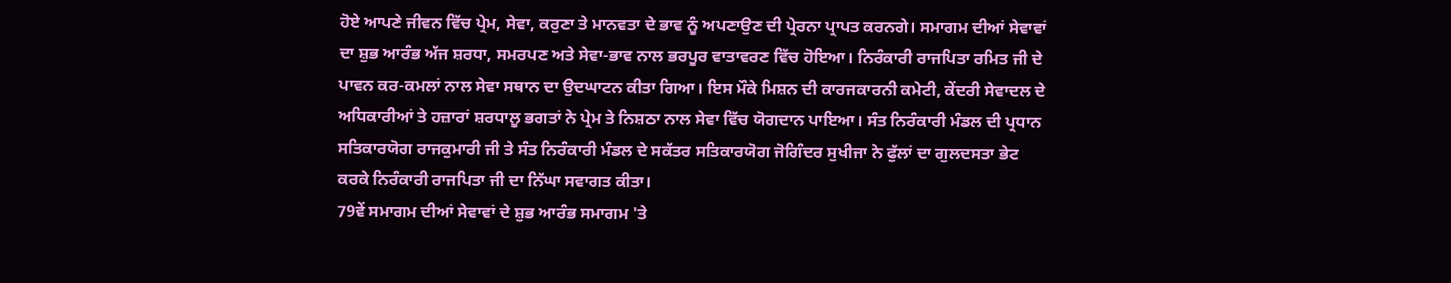ਹੋਏ ਆਪਣੇ ਜੀਵਨ ਵਿੱਚ ਪ੍ਰੇਮ, ਸੇਵਾ, ਕਰੁਣਾ ਤੇ ਮਾਨਵਤਾ ਦੇ ਭਾਵ ਨੂੰ ਅਪਣਾਉਣ ਦੀ ਪ੍ਰੇਰਨਾ ਪ੍ਰਾਪਤ ਕਰਨਗੇ। ਸਮਾਗਮ ਦੀਆਂ ਸੇਵਾਵਾਂ ਦਾ ਸ਼ੁਭ ਆਰੰਭ ਅੱਜ ਸ਼ਰਧਾ, ਸਮਰਪਣ ਅਤੇ ਸੇਵਾ-ਭਾਵ ਨਾਲ ਭਰਪੂਰ ਵਾਤਾਵਰਣ ਵਿੱਚ ਹੋਇਆ। ਨਿਰੰਕਾਰੀ ਰਾਜਪਿਤਾ ਰਮਿਤ ਜੀ ਦੇ ਪਾਵਨ ਕਰ-ਕਮਲਾਂ ਨਾਲ ਸੇਵਾ ਸਥਾਨ ਦਾ ਉਦਘਾਟਨ ਕੀਤਾ ਗਿਆ। ਇਸ ਮੌਕੇ ਮਿਸ਼ਨ ਦੀ ਕਾਰਜਕਾਰਨੀ ਕਮੇਟੀ, ਕੇਂਦਰੀ ਸੇਵਾਦਲ ਦੇ ਅਧਿਕਾਰੀਆਂ ਤੇ ਹਜ਼ਾਰਾਂ ਸ਼ਰਧਾਲੂ ਭਗਤਾਂ ਨੇ ਪ੍ਰੇਮ ਤੇ ਨਿਸ਼ਠਾ ਨਾਲ ਸੇਵਾ ਵਿੱਚ ਯੋਗਦਾਨ ਪਾਇਆ। ਸੰਤ ਨਿਰੰਕਾਰੀ ਮੰਡਲ ਦੀ ਪ੍ਰਧਾਨ ਸਤਿਕਾਰਯੋਗ ਰਾਜਕੁਮਾਰੀ ਜੀ ਤੇ ਸੰਤ ਨਿਰੰਕਾਰੀ ਮੰਡਲ ਦੇ ਸਕੱਤਰ ਸਤਿਕਾਰਯੋਗ ਜੋਗਿੰਦਰ ਸੁਖੀਜਾ ਨੇ ਫੁੱਲਾਂ ਦਾ ਗੁਲਦਸਤਾ ਭੇਟ ਕਰਕੇ ਨਿਰੰਕਾਰੀ ਰਾਜਪਿਤਾ ਜੀ ਦਾ ਨਿੱਘਾ ਸਵਾਗਤ ਕੀਤਾ।
79ਵੇਂ ਸਮਾਗਮ ਦੀਆਂ ਸੇਵਾਵਾਂ ਦੇ ਸ਼ੁਭ ਆਰੰਭ ਸਮਾਗਮ 'ਤੇ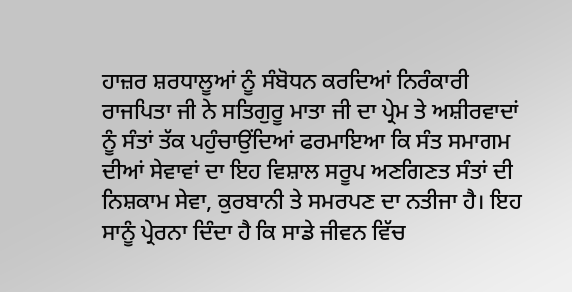ਹਾਜ਼ਰ ਸ਼ਰਧਾਲੂਆਂ ਨੂੰ ਸੰਬੋਧਨ ਕਰਦਿਆਂ ਨਿਰੰਕਾਰੀ ਰਾਜਪਿਤਾ ਜੀ ਨੇ ਸਤਿਗੁਰੂ ਮਾਤਾ ਜੀ ਦਾ ਪ੍ਰੇਮ ਤੇ ਅਸ਼ੀਰਵਾਦਾਂ ਨੂੰ ਸੰਤਾਂ ਤੱਕ ਪਹੁੰਚਾਉਂਦਿਆਂ ਫਰਮਾਇਆ ਕਿ ਸੰਤ ਸਮਾਗਮ ਦੀਆਂ ਸੇਵਾਵਾਂ ਦਾ ਇਹ ਵਿਸ਼ਾਲ ਸਰੂਪ ਅਣਗਿਣਤ ਸੰਤਾਂ ਦੀ ਨਿਸ਼ਕਾਮ ਸੇਵਾ, ਕੁਰਬਾਨੀ ਤੇ ਸਮਰਪਣ ਦਾ ਨਤੀਜਾ ਹੈ। ਇਹ ਸਾਨੂੰ ਪ੍ਰੇਰਨਾ ਦਿੰਦਾ ਹੈ ਕਿ ਸਾਡੇ ਜੀਵਨ ਵਿੱਚ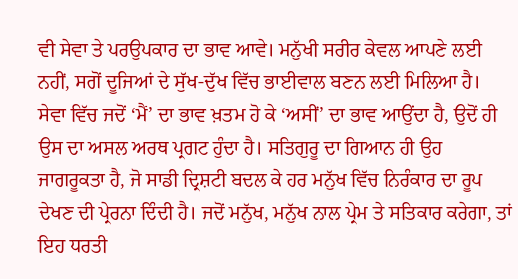ਵੀ ਸੇਵਾ ਤੇ ਪਰਉਪਕਾਰ ਦਾ ਭਾਵ ਆਵੇ। ਮਨੁੱਖੀ ਸਰੀਰ ਕੇਵਲ ਆਪਣੇ ਲਈ ਨਹੀਂ, ਸਗੋਂ ਦੂਜਿਆਂ ਦੇ ਸੁੱਖ-ਦੁੱਖ ਵਿੱਚ ਭਾਈਵਾਲ ਬਣਨ ਲਈ ਮਿਲਿਆ ਹੈ। ਸੇਵਾ ਵਿੱਚ ਜਦੋਂ ‘ਮੈਂ’ ਦਾ ਭਾਵ ਖ਼ਤਮ ਹੋ ਕੇ ‘ਅਸੀਂ’ ਦਾ ਭਾਵ ਆਉਂਦਾ ਹੈ, ਉਦੋਂ ਹੀ ਉਸ ਦਾ ਅਸਲ ਅਰਥ ਪ੍ਰਗਟ ਹੁੰਦਾ ਹੈ। ਸਤਿਗੁਰੂ ਦਾ ਗਿਆਨ ਹੀ ਉਹ ਜਾਗਰੂਕਤਾ ਹੈ, ਜੋ ਸਾਡੀ ਦ੍ਰਿਸ਼ਟੀ ਬਦਲ ਕੇ ਹਰ ਮਨੁੱਖ ਵਿੱਚ ਨਿਰੰਕਾਰ ਦਾ ਰੂਪ ਦੇਖਣ ਦੀ ਪ੍ਰੇਰਨਾ ਦਿੰਦੀ ਹੈ। ਜਦੋਂ ਮਨੁੱਖ, ਮਨੁੱਖ ਨਾਲ ਪ੍ਰੇਮ ਤੇ ਸਤਿਕਾਰ ਕਰੇਗਾ, ਤਾਂ ਇਹ ਧਰਤੀ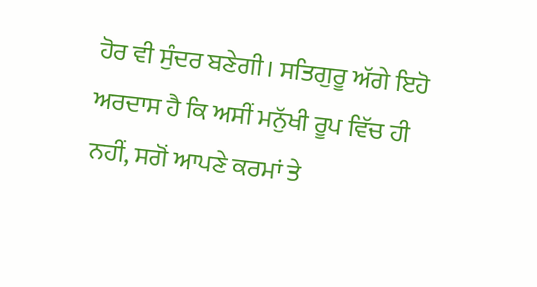ਹੋਰ ਵੀ ਸੁੰਦਰ ਬਣੇਗੀ। ਸਤਿਗੁਰੂ ਅੱਗੇ ਇਹੋ ਅਰਦਾਸ ਹੈ ਕਿ ਅਸੀਂ ਮਨੁੱਖੀ ਰੂਪ ਵਿੱਚ ਹੀ ਨਹੀਂ, ਸਗੋਂ ਆਪਣੇ ਕਰਮਾਂ ਤੇ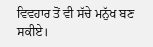ਵਿਵਹਾਰ ਤੋਂ ਵੀ ਸੱਚੇ ਮਨੁੱਖ ਬਣ ਸਕੀਏ।